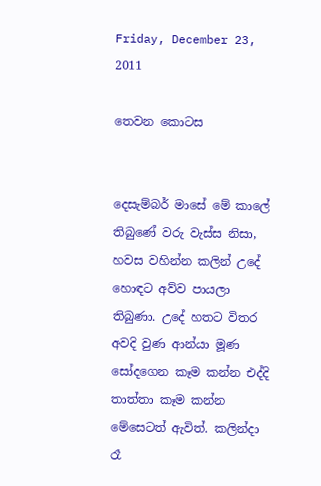Friday, December 23, 2011

තෙවන කොටස


දෙසැම්බර් මාසේ මේ කාලේ තිබුණේ වරු වැස්ස නිසා, හවස වහින්න කලින් උදේ හොඳට අව්ව පායලා තිබුණා. උදේ හතට විතර අවදි වුණ ආන්යා මූණ සෝදගෙන කෑම කන්න එද්දි තාත්තා කෑම කන්න මේසෙටත් ඇවිත්. කලින්දා රෑ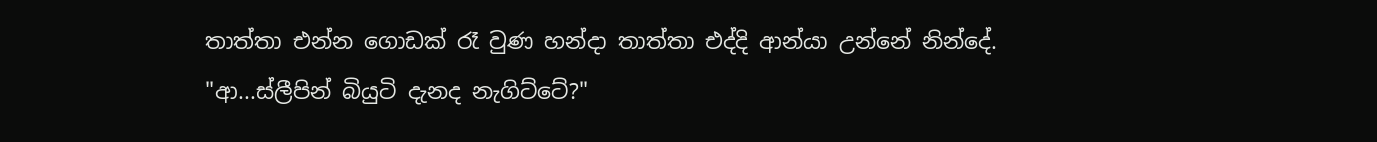තාත්තා එන්න ගොඩක් රෑ වුණ හන්දා තාත්තා එද්දි ආන්යා උන්නේ නින්දේ.
"ආ...ස්ලීපින් බියුටි දැනද නැගිට්ටේ?"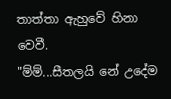තාත්තා ඇහුවේ හිනා වෙවී.
"ම්ම්...සීතලයි නේ උදේම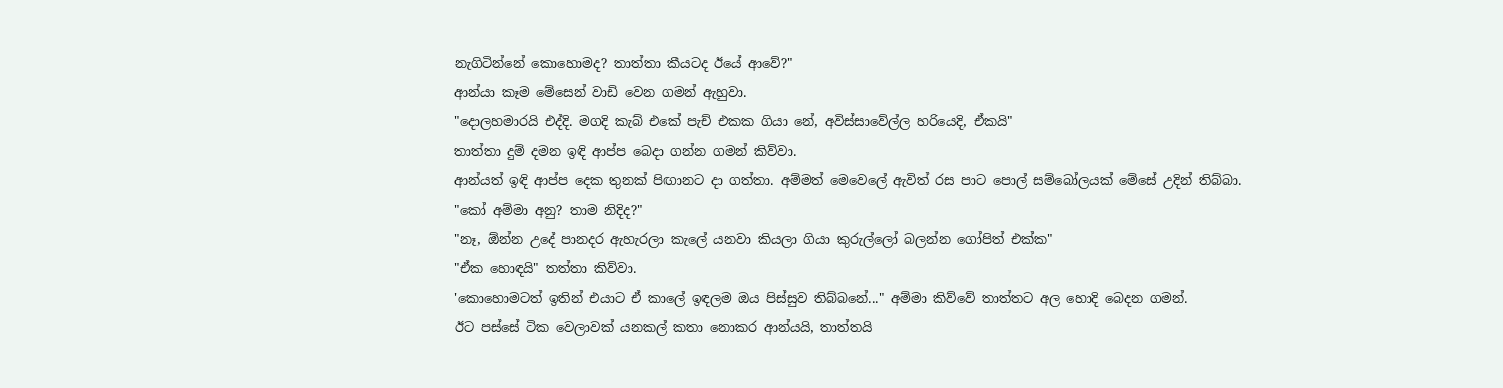නැගිටින්නේ කොහොමද? තාත්තා කීයටද ඊයේ ආවේ?"
ආන්යා කෑම මේසෙන් වාඩි වෙන ගමන් ඇහුවා.
"දොලහමාරයි එද්දි. මගදි කැබ් එකේ පැච් එකක ගියා නේ, අවිස්සාවේල්ල හරියෙදි, ඒකයි"
තාත්තා දුම් දමන ඉඳි ආප්ප බෙදා ගන්න ගමන් කිව්වා.
ආන්යත් ඉඳි ආප්ප දෙක තුනක් පිඟානට දා ගත්තා. අම්මත් මෙවෙලේ ඇවිත් රස පාට පොල් සම්බෝලයක් මේසේ උදින් තිබ්බා.
"කෝ අම්මා අනු? තාම නිදිද?"
"නෑ, ඕන්න උදේ පානදර ඇහැරලා කැලේ යනවා කියලා ගියා කුරුල්ලෝ බලන්න ගෝපිත් එක්ක"
"ඒක හොඳයි" තත්තා කිව්වා.
'කොහොමටත් ඉතින් එයාට ඒ කාලේ ඉඳලම ඔය පිස්සුව තිබ්බනේ..." අම්මා කිව්වේ තාත්තට අල හොදි බෙදන ගමන්.
ඊට පස්සේ ටික වෙලාවක් යනකල් කතා නොකර ආන්යයි, තාත්තයි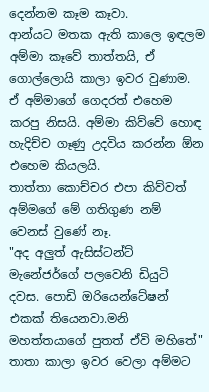දෙන්නම කෑම කෑවා.
ආන්යට මතක ඇති කාලෙ ඉඳලම අම්මා කෑවේ තාත්තයි, ඒ ගොල්ලොයි කාලා ඉවර වුණාම. ඒ අම්මාගේ ගෙදරත් එහෙම  කරපු නිසයි. අම්මා කිව්වේ හොඳ හැදිච්ච ගෑණු උදවිය කරන්න ඕන එහෙම කියලයි.
තාත්තා කොච්චර එපා කිව්වත් අම්මගේ මේ ගතිගුණ නම් වෙනස් වුණේ නෑ.
"අද අලුත් ඇසිස්ටන්ට් මැනේජර්ගේ පලවෙනි ඩියුටි දවස. පොඩි ඔරියෙන්ටේෂන් එකක් තියෙනවා.මනි මහත්තයාගේ පුතත් ඒවි මහිතේ" තාතා කාලා ඉවර වෙලා අම්මට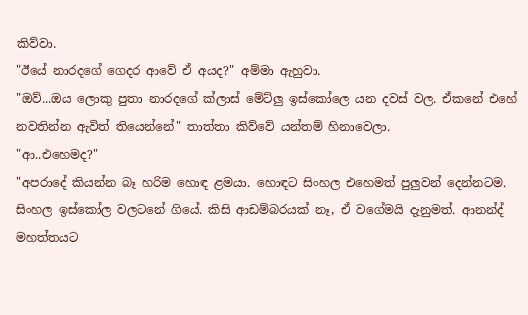කිව්වා.
"ඊයේ නාරදගේ ගෙදර ආවේ ඒ අයද?" අම්මා ඇහුවා.
"ඔව්...ඔය ලොකු පුතා නාරදගේ ක්ලාස් මේට්ලු ඉස්කෝලෙ යන දවස් වල. ඒකනේ එහේ නවතින්න ඇවිත් තියෙන්නේ" තාත්තා කිව්වේ යන්තම් හිනාවෙලා.
"ආ..එහෙමද?"
"අපරාදේ කියන්න බෑ හරිම හොඳ ළමයා. හොඳට සිංහල එහෙමත් පුලුවන් දෙන්නටම. සිංහල ඉස්කෝල වලටනේ ගියේ. කිසි ආඩම්බරයක් නෑ, ඒ වගේමයි දැනුමත්. ආනන්ද් මහත්තයට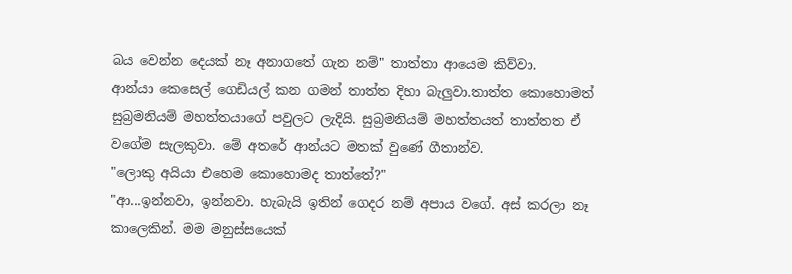බය වෙන්න දෙයක් නෑ අනාගතේ ගැන නම්" තාත්තා ආයෙම කිව්වා.
ආන්යා කෙසෙල් ගෙඩියල් කන ගමන් තාත්ත දිහා බැලුවා.තාත්ත කොහොමත් සුබ්‍රමනියම් මහත්තයාගේ පවුලට ලැදියි. සුබ්‍රමනියම් මහත්තයත් තාත්තත ඒ වගේම සැලකුවා. මේ අතරේ ආන්යට මතක් වුණේ ගීතාන්ව.
"ලොකු අයියා එහෙම කොහොමද තාත්තේ?"
"ආ...ඉන්නවා, ඉන්නවා. හැබැයි ඉතින් ගෙදර නම් අපාය වගේ. අස් කරලා නෑ කාලෙකින්. මම මනුස්සයෙක්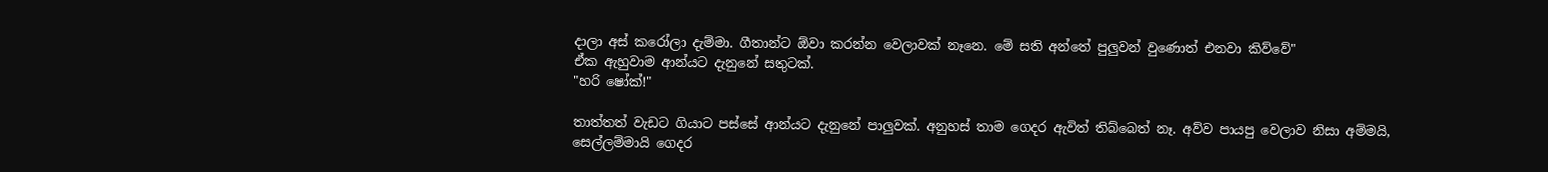දාලා අස් කරෝලා දැම්මා. ගීතාන්ට ඕවා කරන්න වෙලාවක් නෑනෙ. මේ සති අන්තේ පුලුවන් වුණොත් එනවා කිව්වේ"
ඒක ඇහුවාම ආන්යට දැනුනේ සතුටක්.
"හරි ෂෝක්!"

තාත්තත් වැඩට ගියාට පස්සේ ආන්යට දැනුනේ පාලුවක්. අනුහස් තාම ගෙදර ඇවිත් තිබ්බෙත් නෑ. අව්ව පායපු වෙලාව නිසා අම්මයි, සෙල්ලම්මායි ගෙදර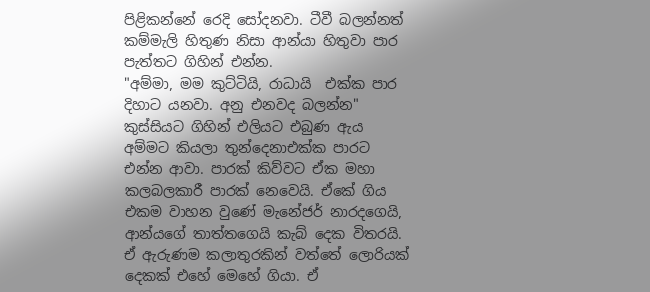පිළිකන්නේ රෙදි සෝදනවා. ටීවී බලන්නත් කම්මැලි හිතුණ නිසා ආන්යා හිතුවා පාර පැත්තට ගිහින් එන්න.
"අම්මා, මම කුට්ටියි, රාධායි  එක්ක පාර දිහාට යනවා. අනු එනවද බලන්න"
කුස්සියට ගිහින් එලියට එබුණ ඇය අම්මට කියලා තුන්දෙනාඑක්ක පාරට එන්න ආවා. පාරක් කිව්වට ඒක මහා කලබලකාරී පාරක් නෙවෙයි. ඒකේ ගිය එකම වාහන වුණේ මැනේජර් නාරදගෙයි, ආන්යගේ තාත්තගෙයි කැබ් දෙක විතරයි. ඒ ඇරුණම කලාතුරකින් වත්තේ ලොරියක් දෙකක් එහේ මෙහේ ගියා. ඒ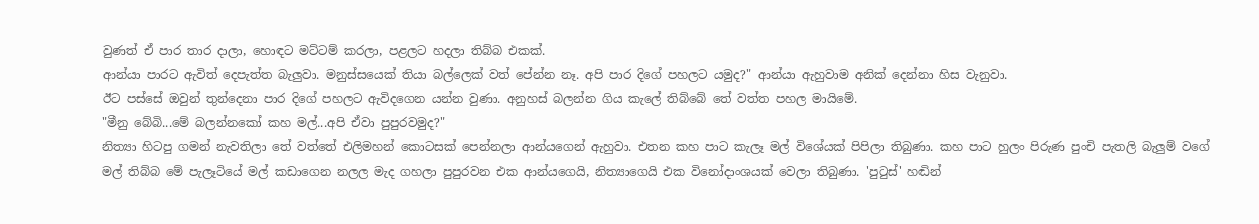වුණත් ඒ පාර තාර දාලා, හොඳට මට්ටම් කරලා, පළලට හදලා තිබ්බ එකක්.
ආන්යා පාරට ඇවිත් දෙපැත්ත බැලුවා. මනුස්සයෙක් තියා බල්ලෙක් වත් පේන්න නෑ. අපි පාර දිගේ පහලට යමුද?" ආන්යා ඇහුවාම අනික් දෙන්නා හිස වැනුවා.
ඊට පස්සේ ඔවුන් තුන්දෙනා පාර දිගේ පහලට ඇවිදගෙන යන්න වුණා. අනුහස් බලන්න ගිය කැලේ තිබ්බේ තේ වත්ත පහල මායිමේ.
"මීනු බේබි...මේ බලන්නකෝ කහ මල්...අපි ඒවා පුපුරවමුද?"
නිත්‍යා හිටපු ගමන් නැවතිලා තේ වත්තේ එලිමහන් කොටසක් පෙන්නලා ආන්යගෙන් ඇහුවා. එතන කහ පාට කැලෑ මල් විශේයක් පිපිලා තිබුණා. කහ පාට හුලං පිරුණ පුංචි පැතලි බැලුම් වගේ මල් තිබ්බ මේ පැලෑටියේ මල් කඩාගෙන නලල මැද ගහලා පුපුරවන එක ආන්යගෙයි, නිත්‍යාගෙයි එක විනෝදාංශයක් වෙලා තිබුණා. 'පුටුස්' හඬින්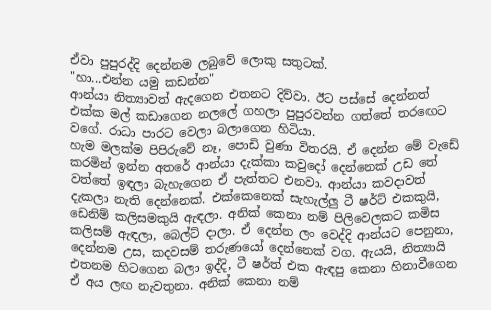ඒවා පුපුරද්දි දෙන්නම ලබුවේ ලොකු සතුටක්.
"හා...එන්න යමු කඩන්න"
ආන්යා නිත්‍යාවත් ඇදගෙන එතනට දිව්වා. ඊට පස්සේ දෙන්නත් එක්ක මල් කඩාගෙන නලලේ ගහලා පුපුරවන්න ගත්තේ තරඟෙට වගේ. රාධා පාරට වෙලා බලාගෙන හිටියා.
හැම මලක්ම පිපිරුවේ නෑ, පොඩි වුණා විතරයි. ඒ දෙන්න මේ වැඩේ කරමින් ඉන්න අතරේ ආන්යා දැක්කා කවුදෝ දෙන්නෙක් උඩ තේ වත්තේ ඉඳලා බැහැගෙන ඒ පැත්තට එනවා. ආන්යා කවදාවත් දැකලා නැති දෙන්නෙක්. එක්කෙනෙක් සැහැල්ලු ටී ෂර්ට් එකකුයි, ඩෙනිම් කලිසමකුයි ඇඳලා. අනික් කෙනා නම් පිලිවෙලකට කමිස කලිසම් ඇඳලා, බෙල්ට් දාලා. ඒ දෙන්න ලං වෙද්දි ආන්යට පෙනුනා, දෙන්නම උස, කදවසම් තරුණයෝ දෙන්නෙක් වග. ඇයයි, නිත්‍යායි එතනම හිටගෙන බලා ඉද්දි, ටී ෂර්ත් එක ඇඳපු කෙනා හිනාවීගෙන ඒ අය ලඟ නැවතුනා. අනික් කෙනා නම්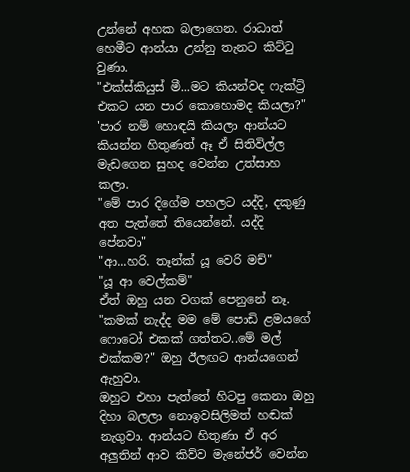උන්නේ අහක බලාගෙන. රාධාත් හෙමීට ආන්යා උන්නු තැනට කිට්ටු වුණා.
"එක්ස්කියුස් මී...මට කියන්වද ෆැක්ට්‍රි එකට යන පාර කොහොමද කියලා?"
'පාර නම් හොඳයි කියලා ආන්යට කියන්න හිතුණත් ඈ ඒ සිතිවිල්ල මැඩගෙන සුහද වෙන්න උත්සාහ කලා.
"මේ පාර දිගේම පහලට යද්දි, දකුණු අත පැත්තේ තියෙන්නේ. යද්දි පේනවා"
"ආ...හරි. තෑන්ක් යූ වෙරි මච්"
"යූ ආ වෙල්කම්"
ඒත් ඔහු යන වගක් පෙනුනේ නෑ.
"කමක් නැද්ද මම මේ පොඩි ළමයගේ ෆොටෝ එකක් ගත්තට..මේ මල් එක්කම?" ඔහු ඊලඟට ආන්යගෙන් ඇහුවා.
ඔහුට එහා පැත්තේ හිටපු කෙනා ඔහු දිහා බලලා නොඉවසිලිමත් හඬක් නැගුවා. ආන්යට හිතුණා ඒ අර අලුතින් ආව කිව්ව මැනේජර් වෙන්න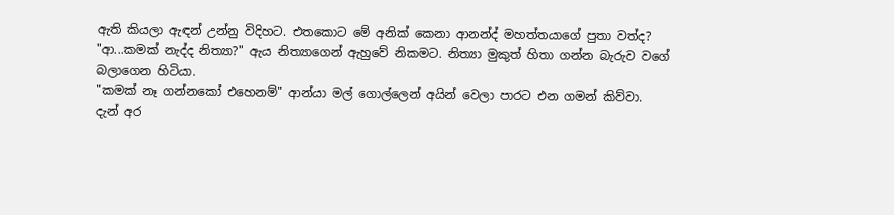ඇති කියලා ඇඳන් උන්නු විදිහට. එතකොට මේ අනික් කෙනා ආනන්ද් මහත්තයාගේ පුතා වත්ද?
"ආ...කමක් නැද්ද නිත්‍යා?" ඇය නිත්‍යාගෙන් ඇහුවේ නිකමට. නිත්‍යා මුකුත් හිතා ගන්න බැරුව වගේ බලාගෙන හිටියා.
"කමක් නෑ ගන්නකෝ එහෙනම්" ආන්යා මල් ගොල්ලෙන් අයින් වෙලා පාරට එන ගමන් කිව්වා.
දැන් අර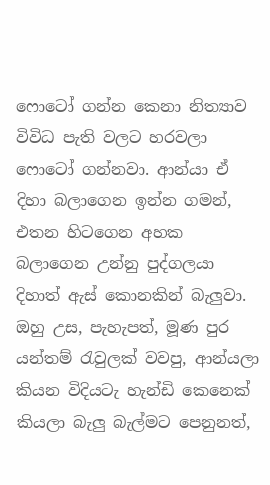ෆොටෝ ගන්න කෙනා නිත්‍යාව විවිධ පැති වලට හරවලා ෆොටෝ ගන්නවා. ආන්යා ඒ දිහා බලාගෙන ඉන්න ගමන්, එතන හිටගෙන අහක බලාගෙන උන්නු පුද්ගලයා දිහාත් ඇස් කොනකින් බැලුවා. ඔහු උස, පැහැපත්, මූණ පුර යන්තම් රැවුලක් වවපු, ආන්යලා කියන විදියටැ හැන්ඩි කෙනෙක් කියලා බැලු බැල්මට පෙනුනත්,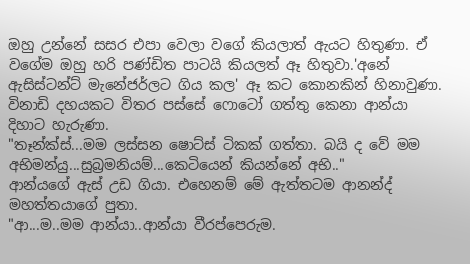ඔහු උන්නේ සසර එපා වෙලා වගේ කියලාත් ඇයට හිතුණා. ඒ වගේම ඔහු හරි පණ්ඩිත පාටයි කියලත් ඈ හිතුවා.'අනේ ඇසිස්ටන්ට් මැනේජර්ලට ගිය කල' ඈ කට කොනකින් හිනාවුණා. විනාඩි දහයකට විතර පස්සේ ෆොටෝ ගත්තු කෙනා ආන්යා දිහාට හැරුණා.
"තෑන්ක්ස්...මම ලස්සන ෂොට්ස් ටිකක් ගත්තා. බයි ද වේ මම අභිමන්යු...සුබ්‍රමනියම්...කෙටියෙන් කියන්නේ අභි.."
ආන්යගේ ඇස් උඩ ගියා. එහෙනම් මේ ඇත්තටම ආනන්ද් මහත්තයාගේ පුතා.
"ආ...ම..මම ආන්යා..ආන්යා වීරප්පෙරුම.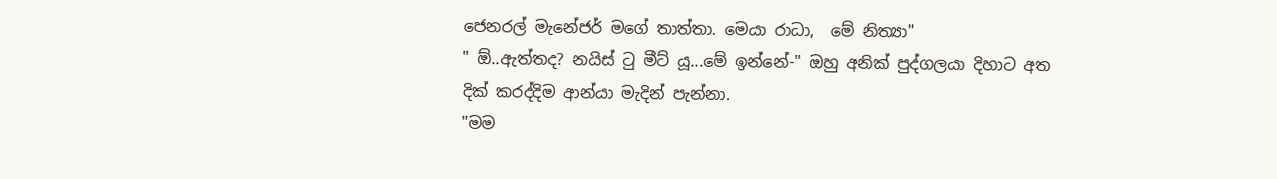ජෙනරල් මැනේජර් මගේ තාත්තා. මෙයා රාධා,  මේ නිත්‍යා"
" ඕ..ඇත්තද? නයිස් ටු මීට් යූ...මේ ඉන්නේ-" ඔහු අනික් පුද්ගලයා දිහාට අත දික් කරද්දිම ආන්යා මැදින් පැන්නා.
"මම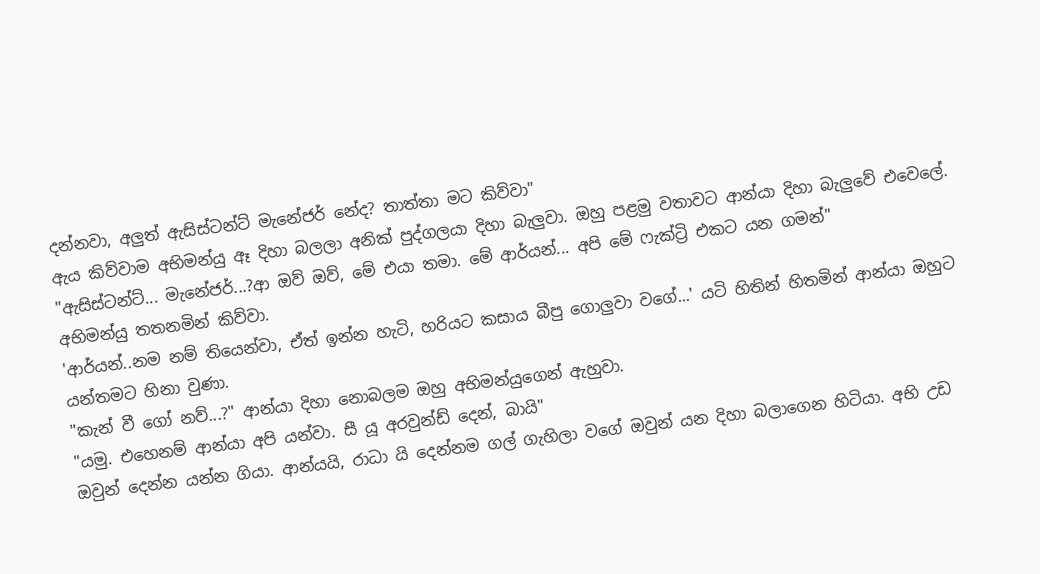දන්නවා, අලුත් ඇසිස්ටන්ට් මැනේජර් නේද? තාත්තා මට කිව්වා"
ඇය කිව්වාම අභිමන්යු ඈ දිහා බලලා අනික් පුද්ගලයා දිහා බැලුවා. ඔහු පළමු වතාවට ආන්යා දිහා බැලුවේ එවෙලේ.
"ඇසිස්ටන්ට්... මැනේජර්...?ආ ඔව් ඔව්, මේ එයා තමා. මේ ආර්යන්... අපි මේ ෆැක්ට්‍රි එකට යන ගමන්"
අභිමන්යු තතනමින් කිව්වා.
'ආර්යන්..නම නම් තියෙන්වා, ඒත් ඉන්න හැටි, හරියට කසාය බීපු ගොලුවා වගේ...' යටි හිතින් හිතමින් ආන්යා ඔහුට යන්තමට හිනා වුණා.
"කැන් වී ගෝ නව්...?" ආන්යා දිහා නොබලම ඔහු අභිමන්යුගෙන් ඇහුවා.
"යමු. එහෙනම් ආන්යා අපි යන්වා. සී යූ අරවුන්ඩ් දෙන්, බායි"
ඔවුන් දෙන්න යන්න ගියා. ආන්යයි, රාධා යි දෙන්නම ගල් ගැහිලා වගේ ඔවුන් යන දිහා බලාගෙන හිටියා. අභි උඩ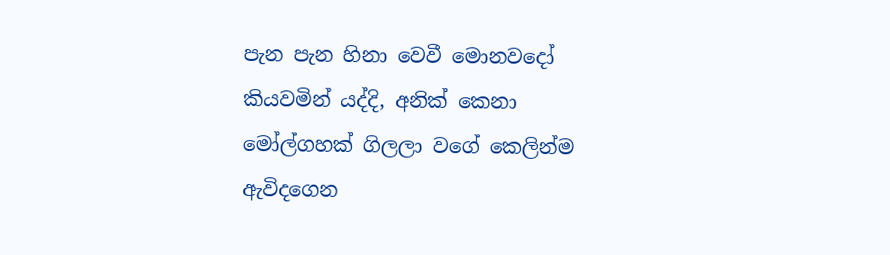පැන පැන හිනා වෙවී මොනවදෝ කියවමින් යද්දි, අනික් කෙනා මෝල්ගහක් ගිලලා වගේ කෙලින්ම ඇවිදගෙන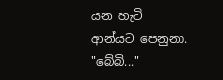යන හැටි ආන්යට පෙනුනා.
"බේබි..."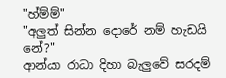"හ්ම්ම්"
"අලුත් සින්න දොරේ නම් හැඩයි නේ?"
ආන්යා රාධා දිහා බැලුවේ සරදම්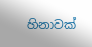හිනාවක්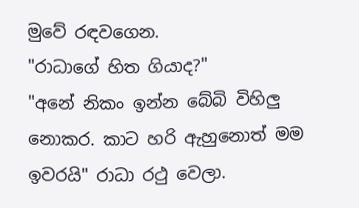මුවේ රඳවගෙන.
"රාධාගේ හිත ගියාද?"
"අනේ නිකං ඉන්න බේබි විහිලු නොකර. කාට හරි ඇහුනොත් මම ඉවරයි" රාධා රථු වෙලා.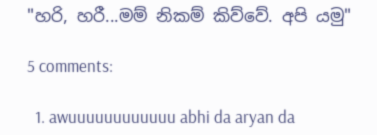"හරි, හරී...මම් නිකම් කිව්වේ. අපි යමු"

5 comments:

  1. awuuuuuuuuuuuu abhi da aryan da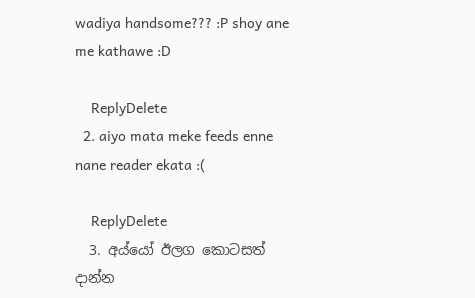wadiya handsome??? :P shoy ane me kathawe :D

    ReplyDelete
  2. aiyo mata meke feeds enne nane reader ekata :(

    ReplyDelete
  3. අය්යෝ ඊලග කොටසත් දාන්න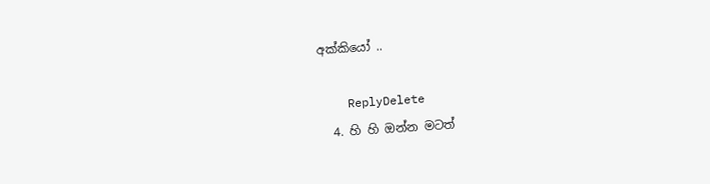අක්කියෝ ..

    ReplyDelete
  4. හි හි ඔන්න මටත්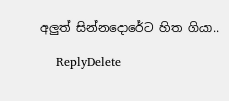අලුත් සින්නදොරේට හිත ගියා..

    ReplyDelete